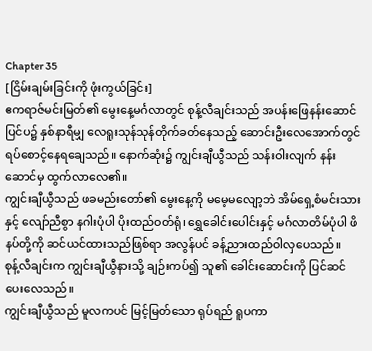Chapter 35
[ငြိမ်းချမ်းခြင်းကို ဖုံးကွယ်ခြင်း]
ဧကရာဇ်မင်းမြတ်၏ မွေးနေ့မင်္ဂလာတွင် စုန့်လီချင်းသည် အပန်းဖြေနန်းဆောင်ပြင်ပ၌ နှစ်နာရီမျှ လေရူးသုန်သုန်တိုက်ခတ်နေသည့် ဆောင်းဦးလေအောက်တွင် ရပ်စောင့်နေရချေသည်။ နောက်ဆုံး၌ ကျွင်းချီယွီသည် သန်းဝါးလျက် နန်းဆောင်မှ ထွက်လာလေ၏။
ကျွင်းချီယွီသည် ဖခမည်းတော်၏ မွေးနေ့ကို မမေ့မလျော့ဘဲ အိမ်ရှေ့စံမင်းသားနှင့် လျော်ညီစွာ နဂါးပုံပါ ပိုးထည်ဝတ်ရုံ၊ ရွှေခေါင်းပေါင်းနှင့် မင်္ဂလာတိမ်ပုံပါ ဖိနပ်တို့ကို ဆင်ယင်ထားသည်ဖြစ်ရာ အလွန်ပင် ခန့်ညားထည်ဝါလှပေသည်။
စုန့်လီချင်းက ကျွင်းချီယွီနားသို့ ချဉ်းကပ်၍ သူ၏ ခေါင်းဆောင်းကို ပြင်ဆင်ပေးလေသည်။
ကျွင်းချီယွီသည် မူလကပင် မြင့်မြတ်သော ရုပ်ရည် ရူပကာ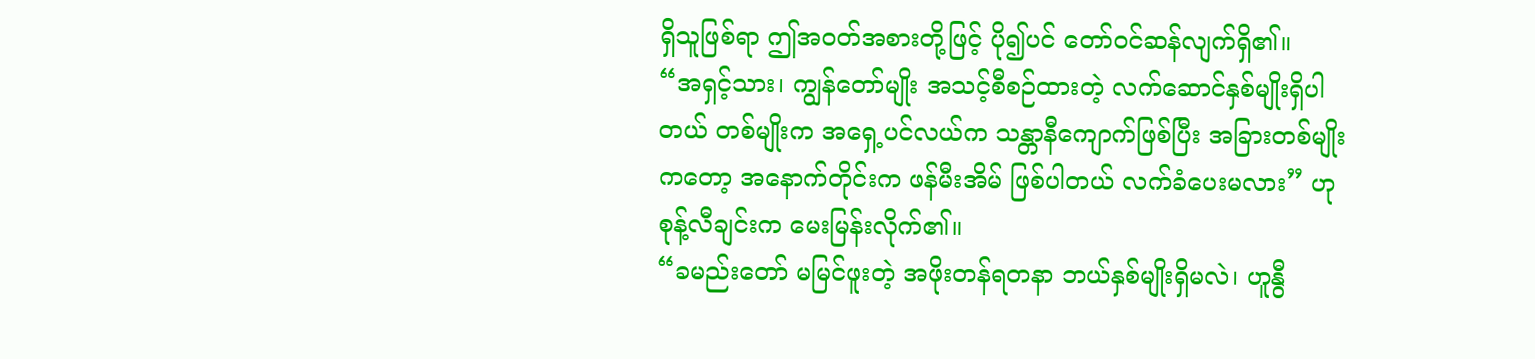ရှိသူဖြစ်ရာ ဤအဝတ်အစားတို့ဖြင့် ပို၍ပင် တော်ဝင်ဆန်လျက်ရှိ၏။
“အရှင့်သား၊ ကျွန်တော်မျိုး အသင့်စီစဉ်ထားတဲ့ လက်ဆောင်နှစ်မျိုးရှိပါတယ် တစ်မျိုးက အရှေ့ပင်လယ်က သန္တာနီကျောက်ဖြစ်ပြီး အခြားတစ်မျိုးကတော့ အနောက်တိုင်းက ဖန်မီးအိမ် ဖြစ်ပါတယ် လက်ခံပေးမလား” ဟု စုန့်လီချင်းက မေးမြန်းလိုက်၏။
“ခမည်းတော် မမြင်ဖူးတဲ့ အဖိုးတန်ရတနာ ဘယ်နှစ်မျိုးရှိမလဲ၊ ဟူနွီ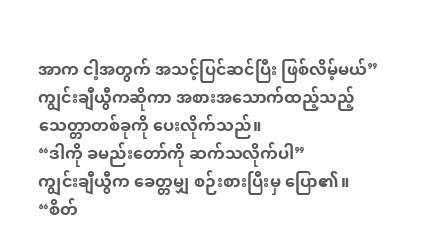အာက ငါ့အတွက် အသင့်ပြင်ဆင်ပြီး ဖြစ်လိမ့်မယ်”
ကျွင်းချီယွီကဆိုကာ အစားအသောက်ထည့်သည့် သေတ္တာတစ်ခုကို ပေးလိုက်သည်။
“ဒါကို ခမည်းတော်ကို ဆက်သလိုက်ပါ”
ကျွင်းချီယွီက ခေတ္တမျှ စဉ်းစားပြီးမှ ပြော၏။
“စိတ်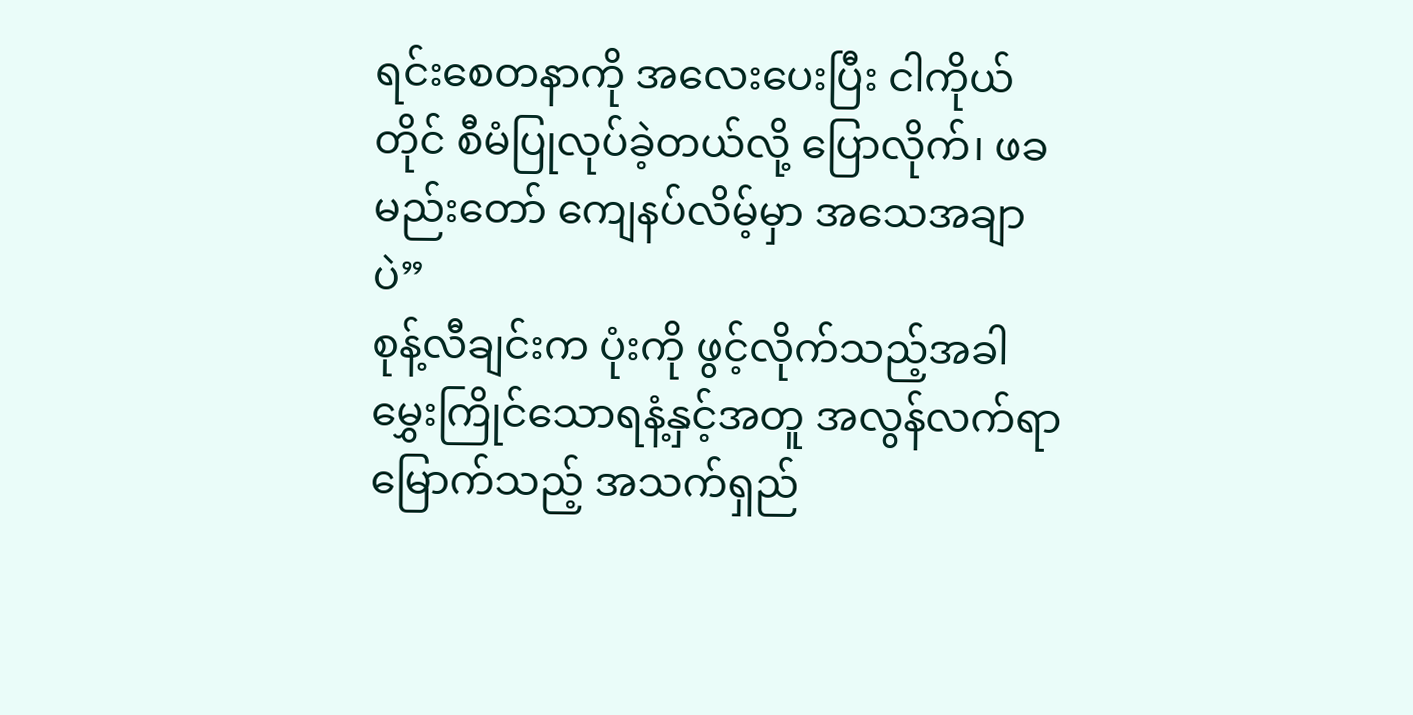ရင်းစေတနာကို အလေးပေးပြီး ငါကိုယ်တိုင် စီမံပြုလုပ်ခဲ့တယ်လို့ ပြောလိုက်၊ ဖခမည်းတော် ကျေနပ်လိမ့်မှာ အသေအချာပဲ”
စုန့်လီချင်းက ပုံးကို ဖွင့်လိုက်သည့်အခါ မွှေးကြိုင်သောရနံ့နှင့်အတူ အလွန်လက်ရာမြောက်သည့် အသက်ရှည်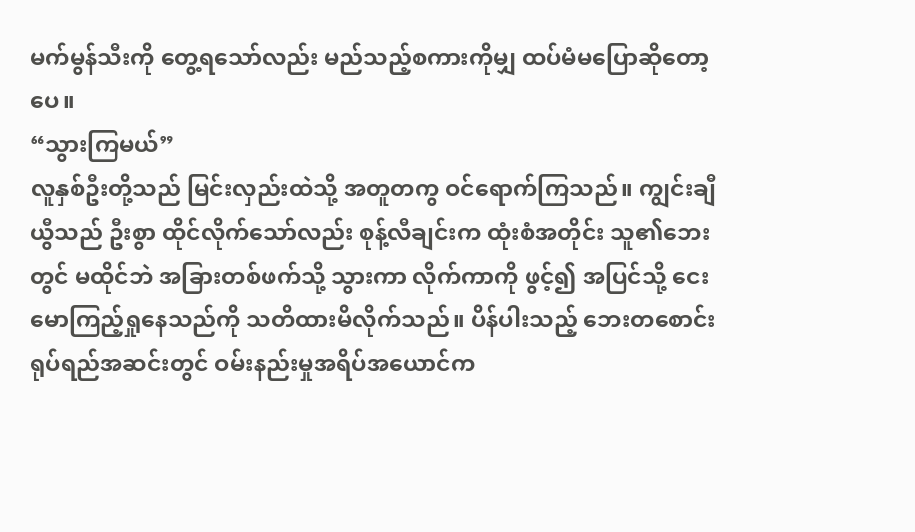မက်မွန်သီးကို တွေ့ရသော်လည်း မည်သည့်စကားကိုမျှ ထပ်မံမပြောဆိုတော့ပေ။
“သွားကြမယ်”
လူနှစ်ဦးတို့သည် မြင်းလှည်းထဲသို့ အတူတကွ ဝင်ရောက်ကြသည်။ ကျွင်းချီယွီသည် ဦးစွာ ထိုင်လိုက်သော်လည်း စုန့်လီချင်းက ထုံးစံအတိုင်း သူ၏ဘေးတွင် မထိုင်ဘဲ အခြားတစ်ဖက်သို့ သွားကာ လိုက်ကာကို ဖွင့်၍ အပြင်သို့ ငေးမောကြည့်ရှုနေသည်ကို သတိထားမိလိုက်သည်။ ပိန်ပါးသည့် ဘေးတစောင်း ရုပ်ရည်အဆင်းတွင် ဝမ်းနည်းမှုအရိပ်အယောင်က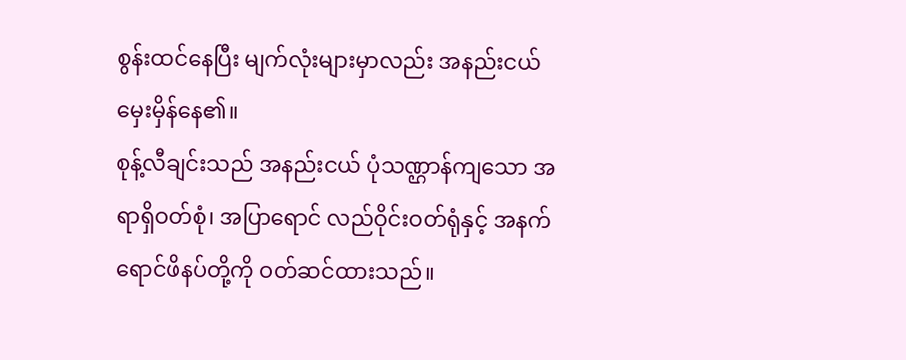စွန်းထင်နေပြီး မျက်လုံးများမှာလည်း အနည်းငယ် မှေးမှိန်နေ၏။
စုန့်လီချင်းသည် အနည်းငယ် ပုံသဏ္ဌာန်ကျသော အရာရှိဝတ်စုံ၊ အပြာရောင် လည်ဝိုင်းဝတ်ရုံနှင့် အနက်ရောင်ဖိနပ်တို့ကို ဝတ်ဆင်ထားသည်။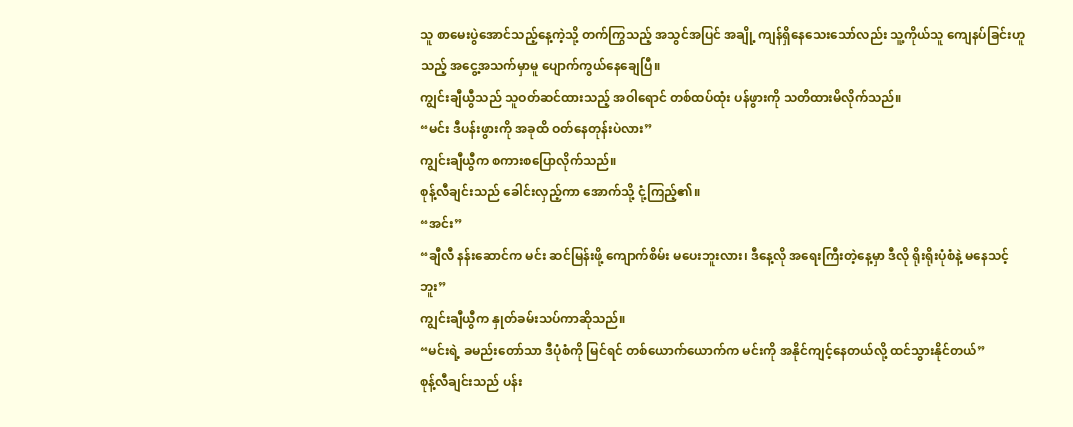သူ စာမေးပွဲအောင်သည့်နေ့ကဲ့သို့ တက်ကြွသည့် အသွင်အပြင် အချို့ ကျန်ရှိနေသေးသော်လည်း သူ့ကိုယ်သူ ကျေနပ်ခြင်းဟူသည့် အငွေ့အသက်မှာမူ ပျောက်ကွယ်နေချေပြီ။
ကျွင်းချီယွီသည် သူဝတ်ဆင်ထားသည့် အဝါရောင် တစ်ထပ်ထုံး ပန်ဖွားကို သတိထားမိလိုက်သည်။
“မင်း ဒီပန်းဖွားကို အခုထိ ဝတ်နေတုန်းပဲလား”
ကျွင်းချီယွီက စကားစပြောလိုက်သည်။
စုန့်လီချင်းသည် ခေါင်းလှည့်ကာ အောက်သို့ ငုံ့ကြည့်၏။
“အင်း”
“ချီလီ နန်းဆောင်က မင်း ဆင်မြန်းဖို့ ကျောက်စိမ်း မပေးဘူးလား၊ ဒီနေ့လို အရေးကြီးတဲ့နေ့မှာ ဒီလို ရိုးရိုးပုံစံနဲ့ မနေသင့်ဘူး”
ကျွင်းချီယွီက နှုတ်ခမ်းသပ်ကာဆိုသည်။
“မင်းရဲ့ ခမည်းတော်သာ ဒီပုံစံကို မြင်ရင် တစ်ယောက်ယောက်က မင်းကို အနိုင်ကျင့်နေတယ်လို့ ထင်သွားနိုင်တယ်”
စုန့်လီချင်းသည် ပန်း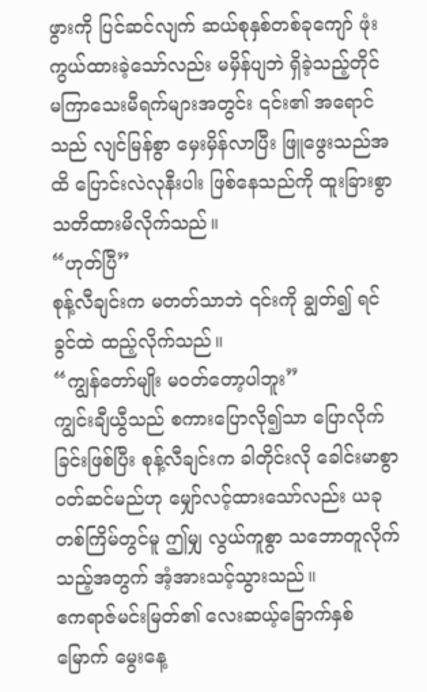ဖွားကို ပြင်ဆင်လျက် ဆယ်စုနှစ်တစ်ခုကျော် ဖုံးကွယ်ထားခဲ့သော်လည်း မမှိန်ပျဘဲ ရှိခဲ့သည့်တိုင် မကြာသေးမီရက်များအတွင်း ၎င်း၏ အရောင်သည် လျင်မြန်စွာ မှေးမှိန်လာပြီး ဖြူဖွေးသည်အထိ ပြောင်းလဲလုနီးပါး ဖြစ်နေသည်ကို ထူးခြားစွာ သတိထားမိလိုက်သည်။
“ဟုတ်ပြီ”
စုန့်လီချင်းက မတတ်သာဘဲ ၎င်းကို ချွတ်၍ ရင်ခွင်ထဲ ထည့်လိုက်သည်။
“ကျွန်တော်မျိုး မဝတ်တော့ပါဘူး”
ကျွင်းချီယွီသည် စကားပြောလို၍သာ ပြောလိုက်ခြင်းဖြစ်ပြီး စုန့်လီချင်းက ခါတိုင်းလို ခေါင်းမာစွာ ဝတ်ဆင်မည်ဟု မျှော်လင့်ထားသော်လည်း ယခုတစ်ကြိမ်တွင်မူ ဤမျှ လွယ်ကူစွာ သဘောတူလိုက်သည့်အတွက် အံ့အားသင့်သွားသည်။
ဧကရာဇ်မင်းမြတ်၏ လေးဆယ့်ခြောက်နှစ်မြောက် မွေးနေ့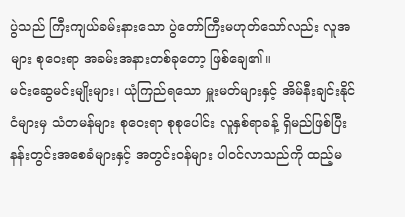ပွဲသည် ကြီးကျယ်ခမ်းနားသော ပွဲတော်ကြီးမဟုတ်သော်လည်း လူအများ စုဝေးရာ အခမ်းအနားတစ်ခုတော့ ဖြစ်ချေ၏။
မင်းဆွေမင်းမျိုးများ၊ ယုံကြည်ရသော မှူးမတ်များနှင့် အိမ်နီးချင်းနိုင်ငံများမှ သံတမန်များ စုဝေးရာ စုစုပေါင်း လူနှစ်ရာခန့် ရှိမည်ဖြစ်ပြီး နန်းတွင်းအစေခံများနှင့် အတွင်းဝန်များ ပါဝင်လာသည်ကို ထည့်မ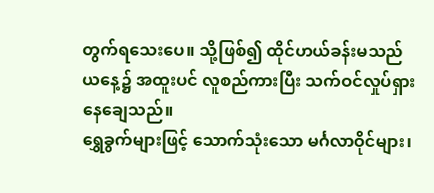တွက်ရသေးပေ။ သို့ဖြစ်၍ ထိုင်ဟယ်ခန်းမသည် ယနေ့၌ အထူးပင် လူစည်ကားပြီး သက်ဝင်လှုပ်ရှားနေချေသည်။
ရွှေခွက်များဖြင့် သောက်သုံးသော မင်္ဂလာဝိုင်များ၊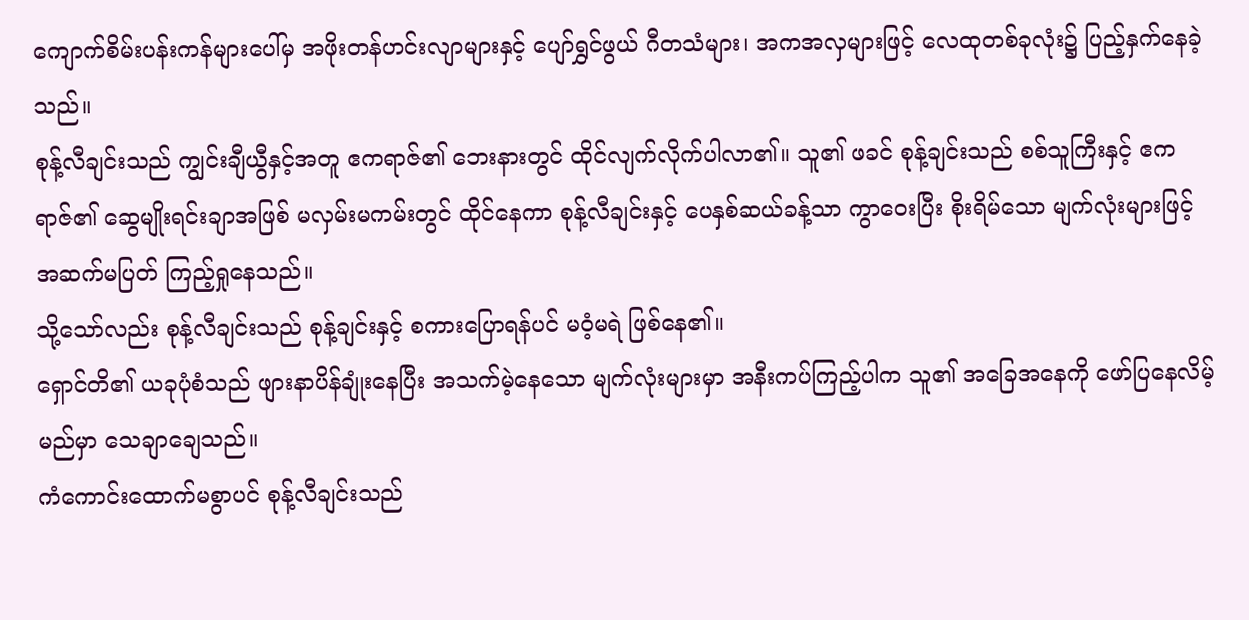ကျောက်စိမ်းပန်းကန်များပေါ်မှ အဖိုးတန်ဟင်းလျာများနှင့် ပျော်ရွှင်ဖွယ် ဂီတသံများ၊ အကအလှများဖြင့် လေထုတစ်ခုလုံး၌ ပြည့်နှက်နေခဲ့သည်။
စုန့်လီချင်းသည် ကျွင်းချီယွီနှင့်အတူ ဧကရာဇ်၏ ဘေးနားတွင် ထိုင်လျက်လိုက်ပါလာ၏။ သူ၏ ဖခင် စုန့်ချင်းသည် စစ်သူကြီးနှင့် ဧကရာဇ်၏ ဆွေမျိုးရင်းချာအဖြစ် မလှမ်းမကမ်းတွင် ထိုင်နေကာ စုန့်လီချင်းနှင့် ပေနှစ်ဆယ်ခန့်သာ ကွာဝေးပြီး စိုးရိမ်သော မျက်လုံးများဖြင့် အဆက်မပြတ် ကြည့်ရှုနေသည်။
သို့သော်လည်း စုန့်လီချင်းသည် စုန့်ချင်းနှင့် စကားပြောရန်ပင် မဝံ့မရဲ ဖြစ်နေ၏။
ရှောင်တိ၏ ယခုပုံစံသည် ဖျားနာပိန်ချုံးနေပြီး အသက်မဲ့နေသော မျက်လုံးများမှာ အနီးကပ်ကြည့်ပါက သူ၏ အခြေအနေကို ဖော်ပြနေလိမ့်မည်မှာ သေချာချေသည်။
ကံကောင်းထောက်မစွာပင် စုန့်လီချင်းသည်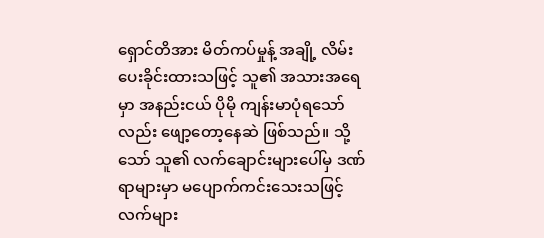ရှောင်တိအား မိတ်ကပ်မှုန့် အချို့ လိမ်းပေးခိုင်းထားသဖြင့် သူ၏ အသားအရေမှာ အနည်းငယ် ပိုမို ကျန်းမာပုံရသော်လည်း ဖျော့တော့နေဆဲ ဖြစ်သည်။ သို့သော် သူ၏ လက်ချောင်းများပေါ်မှ ဒဏ်ရာများမှာ မပျောက်ကင်းသေးသဖြင့် လက်များ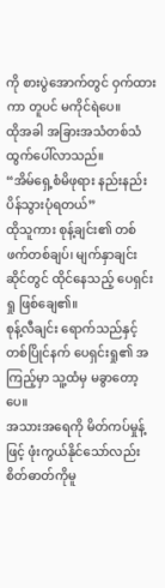ကို စားပွဲအောက်တွင် ဝှက်ထားကာ တူပင် မကိုင်ရဲပေ။
ထိုအခါ အခြားအသံတစ်သံ ထွက်ပေါ်လာသည်။
“အိမ်ရှေ့စံမိဖုရား နည်းနည်း ပိန်သွားပုံရတယ်”
ထိုသူကား စုန့်ချင်း၏ တစ်ဖက်တစ်ချပ်၊ မျက်နှာချင်းဆိုင်တွင် ထိုင်နေသည့် ပေရှင်းရှု ဖြစ်ချေ၏။
စုန့်လီချင်း ရောက်သည်နှင့် တစ်ပြိုင်နက် ပေရှင်းရှု၏ အကြည့်မှာ သူ့ထံမှ မခွာတော့ပေ။
အသားအရေကို မိတ်ကပ်မှုန့်ဖြင့် ဖုံးကွယ်နိုင်သော်လည်း စိတ်ဓာတ်ကိုမူ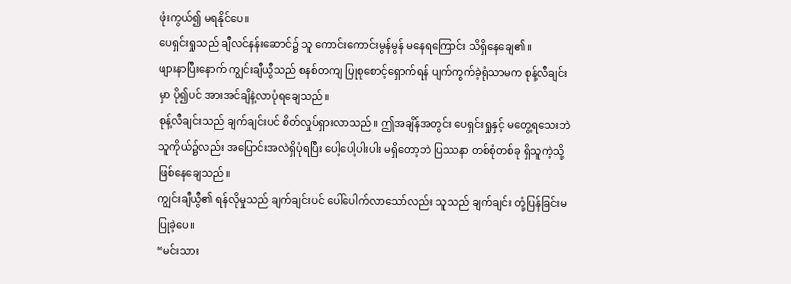ဖုံးကွယ်၍ မရနိုင်ပေ။
ပေရှင်းရှုသည် ချီလင်နန်းဆောင်၌ သူ ကောင်းကောင်းမွန်မွန် မနေရကြောင်း သိရှိနေချေ၏။
ဖျားနာပြီးနောက် ကျွင်းချီယွီသည် စနစ်တကျ ပြုစုစောင့်ရှောက်ရန် ပျက်ကွက်ခဲ့ရုံသာမက စုန့်လီချင်းမှာ ပို၍ပင် အားအင်ချိနဲ့လာပုံရချေသည်။
စုန့်လီချင်းသည် ချက်ချင်းပင် စိတ်လှုပ်ရှားလာသည်။ ဤအချိန်အတွင်း ပေရှင်းရှုနှင့် မတွေ့ရသေးဘဲ သူကိုယ်၌လည်း အပြောင်းအလဲရှိပုံရပြီး ပေါ့ပေါ့ပါးပါး မရှိတော့ဘဲ ပြဿနာ တစ်စုံတစ်ခု ရှိသူကဲ့သို့ ဖြစ်နေချေသည်။
ကျွင်းချီယွီ၏ ရန်လိုမှုသည် ချက်ချင်းပင် ပေါ်ပေါက်လာသော်လည်း သူသည် ချက်ချင်း တုံ့ပြန်ခြင်းမပြုခဲ့ပေ။
“မင်းသား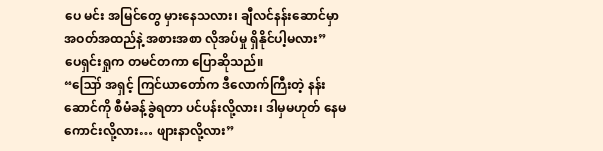ပေ မင်း အမြင်တွေ မှားနေသလား၊ ချီလင်နန်းဆောင်မှာ အဝတ်အထည်နဲ့ အစားအစာ လိုအပ်မှု ရှိနိုင်ပါ့မလား”
ပေရှင်းရှုက တမင်တကာ ပြောဆိုသည်။
“ဪ အရှင့် ကြင်ယာတော်က ဒီလောက်ကြီးတဲ့ နန်းဆောင်ကို စီမံခန့်ခွဲရတာ ပင်ပန်းလို့လား၊ ဒါမှမဟုတ် နေမကောင်းလို့လား… ဖျားနာလို့လား”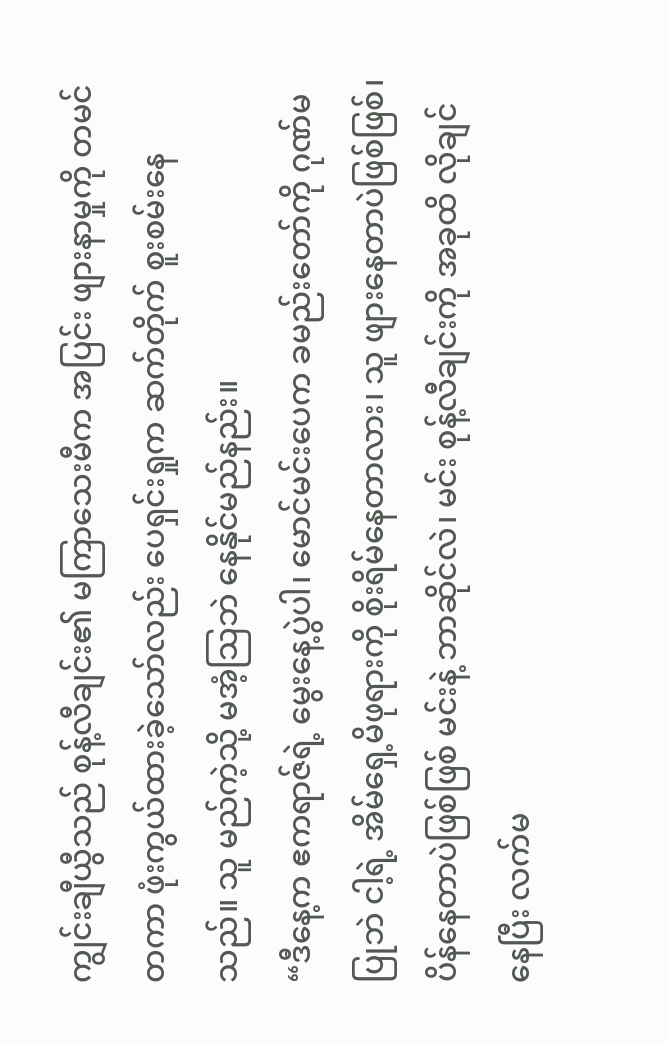ကျွင်းချီယွီသည် စုန့်လီချင်း၏ မကြာသေးမီက အပြင်း ဖျားနာမှုကို တမင်တကာ ဖုံးကွယ်ထားခဲ့သော်လည်း ပေရှင်းရှုက ဆက်တိုက် စူးစမ်းနေသည်။ သူ မည်ကဲ့သို့ မအံ့သြဘဲ နေနိုင်မည်နည်း။
“ဒီနေ့က ဧကရာဇ်ရဲ့ မွေးနေ့ပွဲပါ၊ မောင်မင်းပေက ခမည်းတော်ကို ဂုဏ်မပြုဘဲ ငါ့ရဲ့ အိမ်ရှေ့မိဖုရားကို စိုးရိမ်နေတာလား၊ သူ ဖျားနေတာပဲဖြစ်ဖြစ်၊ ပိန်နေတာပဲဖြစ်ဖြစ် မင်းနဲ့ ဘာဆိုင်လဲ၊ မင်း စုန့်လီချင်းကို အခုထိ လိုချင်နေပြီး လက်မ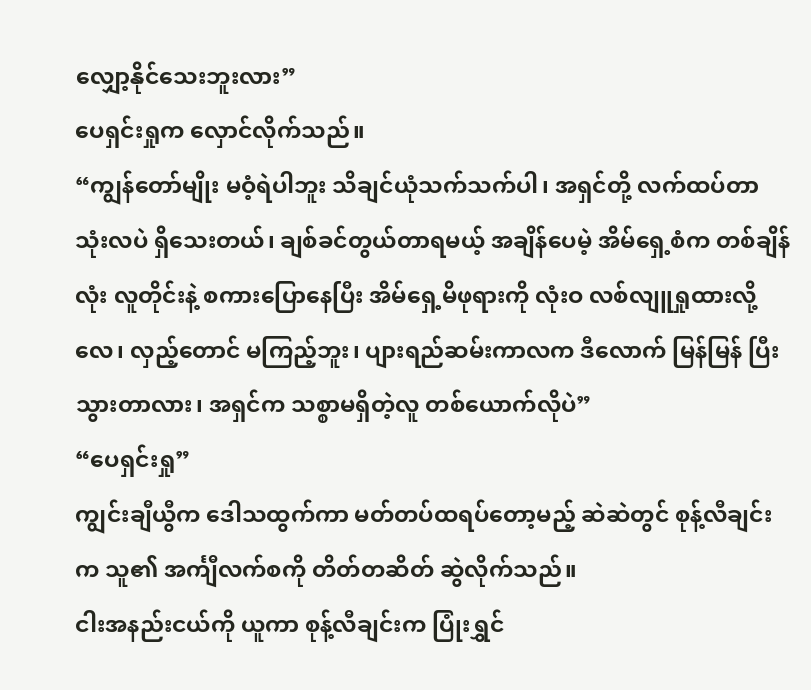လျှော့နိုင်သေးဘူးလား”
ပေရှင်းရှုက လှောင်လိုက်သည်။
“ကျွန်တော်မျိုး မဝံ့ရဲပါဘူး သိချင်ယုံသက်သက်ပါ၊ အရှင်တို့ လက်ထပ်တာ သုံးလပဲ ရှိသေးတယ်၊ ချစ်ခင်တွယ်တာရမယ့် အချိန်ပေမဲ့ အိမ်ရှေ့စံက တစ်ချိန်လုံး လူတိုင်းနဲ့ စကားပြောနေပြီး အိမ်ရှေ့မိဖုရားကို လုံးဝ လစ်လျူရှုထားလို့လေ၊ လှည့်တောင် မကြည့်ဘူး၊ ပျားရည်ဆမ်းကာလက ဒီလောက် မြန်မြန် ပြီးသွားတာလား၊ အရှင်က သစ္စာမရှိတဲ့လူ တစ်ယောက်လိုပဲ”
“ပေရှင်းရှု”
ကျွင်းချီယွီက ဒေါသထွက်ကာ မတ်တပ်ထရပ်တော့မည့် ဆဲဆဲတွင် စုန့်လီချင်းက သူ၏ အင်္ကျီလက်စကို တိတ်တဆိတ် ဆွဲလိုက်သည်။
ငါးအနည်းငယ်ကို ယူကာ စုန့်လီချင်းက ပြုံးရွှင်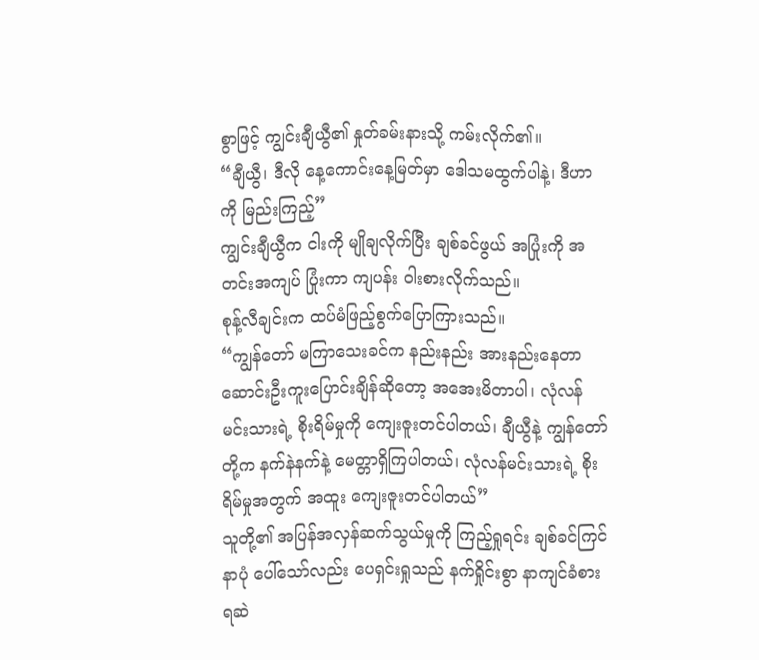စွာဖြင့် ကျွင်းချီယွီ၏ နှုတ်ခမ်းနားသို့ ကမ်းလိုက်၏။
“ချီယွီ၊ ဒီလို နေ့ကောင်းနေ့မြတ်မှာ ဒေါသမထွက်ပါနဲ့၊ ဒီဟာကို မြည်းကြည့်”
ကျွင်းချီယွီက ငါးကို မျိုချလိုက်ပြီး ချစ်ခင်ဖွယ် အပြုံးကို အတင်းအကျပ် ပြုံးကာ ကျပန်း ဝါးစားလိုက်သည်။
စုန့်လီချင်းက ထပ်မံဖြည့်စွက်ပြောကြားသည်။
“ကျွန်တော် မကြာသေးခင်က နည်းနည်း အားနည်းနေတာ ဆောင်းဦးကူးပြောင်းချိန်ဆိုတော့ အအေးမိတာပါ၊ လုံလန်မင်းသားရဲ့ စိုးရိမ်မှုကို ကျေးဇူးတင်ပါတယ်၊ ချီယွီနဲ့ ကျွန်တော်တို့က နက်နဲနက်နဲ့ မေတ္တာရှိကြပါတယ်၊ လုံလန်မင်းသားရဲ့ စိုးရိမ်မှုအတွက် အထူး ကျေးဇူးတင်ပါတယ်”
သူတို့၏ အပြန်အလှန်ဆက်သွယ်မှုကို ကြည့်ရှုရင်း ချစ်ခင်ကြင်နာပုံ ပေါ်သော်လည်း ပေရှင်းရှုသည် နက်ရှိုင်းစွာ နာကျင်ခံစားရဆဲ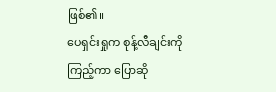ဖြစ်၏။
ပေရှင်းရှုက စုန့်လီချင်းကို ကြည့်ကာ ပြောဆို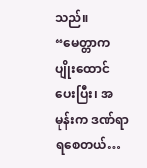သည်။
“မေတ္တာက ပျိုးထောင်ပေးပြီး၊ အမုန်းက ဒဏ်ရာရစေတယ်…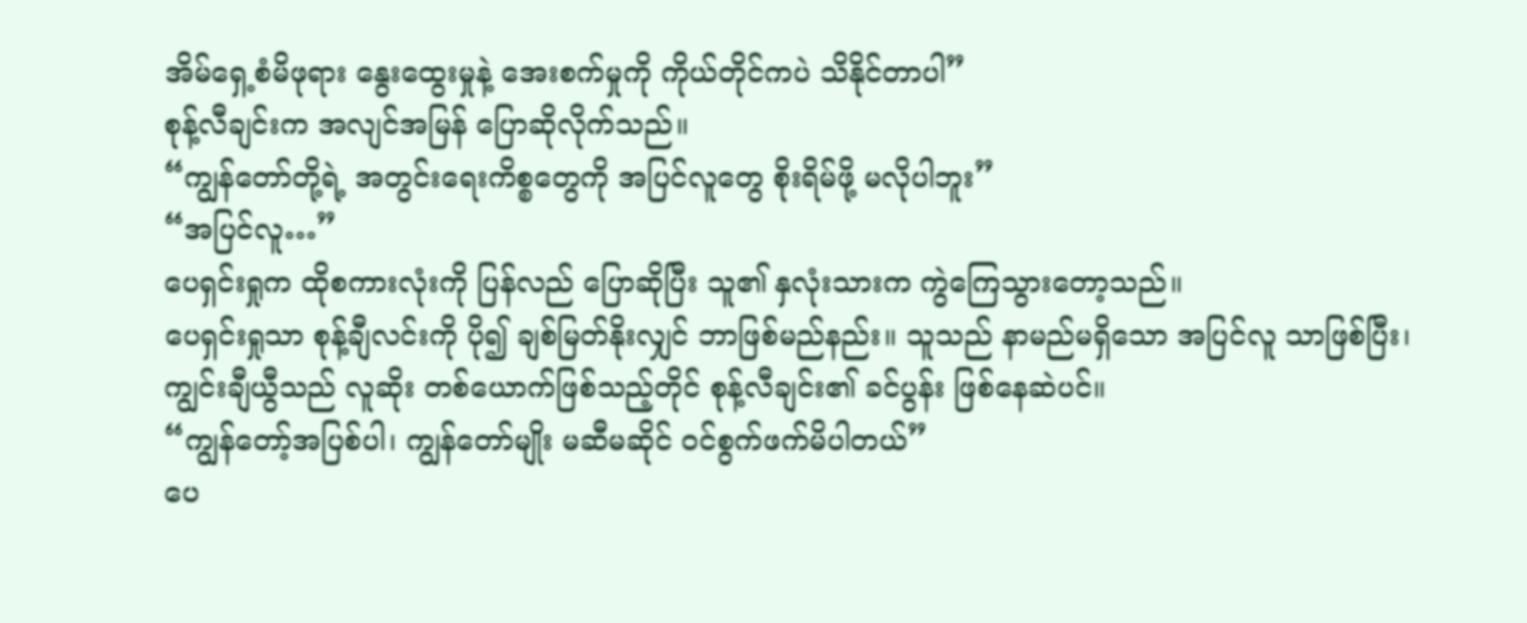အိမ်ရှေ့စံမိဖုရား နွေးထွေးမှုနဲ့ အေးစက်မှုကို ကိုယ်တိုင်ကပဲ သိနိုင်တာပါ”
စုန့်လီချင်းက အလျင်အမြန် ပြောဆိုလိုက်သည်။
“ကျွန်တော်တို့ရဲ့ အတွင်းရေးကိစ္စတွေကို အပြင်လူတွေ စိုးရိမ်ဖို့ မလိုပါဘူး”
“အပြင်လူ…”
ပေရှင်းရှုက ထိုစကားလုံးကို ပြန်လည် ပြောဆိုပြီး သူ၏ နှလုံးသားက ကွဲကြေသွားတော့သည်။
ပေရှင်းရှုသာ စုန့်ချီလင်းကို ပို၍ ချစ်မြတ်နိုးလျှင် ဘာဖြစ်မည်နည်း။ သူသည် နာမည်မရှိသော အပြင်လူ သာဖြစ်ပြီး၊ ကျွင်းချီယွီသည် လူဆိုး တစ်ယောက်ဖြစ်သည့်တိုင် စုန့်လီချင်း၏ ခင်ပွန်း ဖြစ်နေဆဲပင်။
“ကျွန်တော့်အပြစ်ပါ၊ ကျွန်တော်မျိုး မဆီမဆိုင် ဝင်စွက်ဖက်မိပါတယ်”
ပေ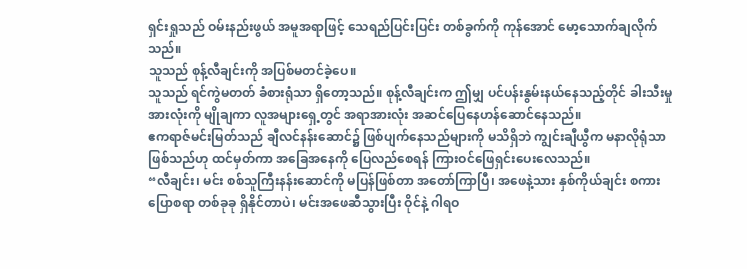ရှင်းရှုသည် ဝမ်းနည်းဖွယ် အမူအရာဖြင့် သေရည်ပြင်းပြင်း တစ်ခွက်ကို ကုန်အောင် မော့သောက်ချလိုက်သည်။
သူသည် စုန့်လီချင်းကို အပြစ်မတင်ခဲ့ပေ။
သူသည် ရင်ကွဲမတတ် ခံစားရုံသာ ရှိတော့သည်။ စုန့်လီချင်းက ဤမျှ ပင်ပန်းနွမ်းနယ်နေသည့်တိုင် ခါးသီးမှုအားလုံးကို မျိုချကာ လူအများရှေ့တွင် အရာအားလုံး အဆင်ပြေနေဟန်ဆောင်နေသည်။
ဧကရာဇ်မင်းမြတ်သည် ချီလင်နန်းဆောင်၌ ဖြစ်ပျက်နေသည်များကို မသိရှိဘဲ ကျွင်းချီယွီက မနာလိုရုံသာ ဖြစ်သည်ဟု ထင်မှတ်ကာ အခြေအနေကို ပြေလည်စေရန် ကြားဝင်ဖြေရှင်းပေးလေသည်။
“လီချင်း၊ မင်း စစ်သူကြီးနန်းဆောင်ကို မပြန်ဖြစ်တာ အတော်ကြာပြီ၊ အဖေနဲ့သား နှစ်ကိုယ်ချင်း စကားပြောစရာ တစ်ခုခု ရှိနိုင်တာပဲ၊ မင်းအဖေဆီသွားပြီး ဝိုင်နဲ့ ဂါရဝ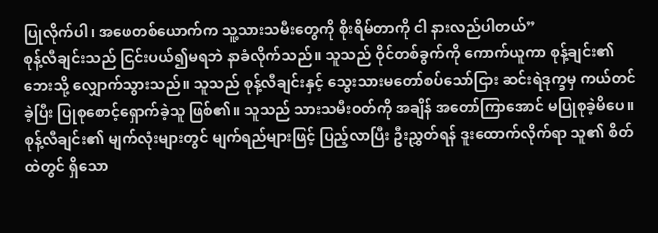ပြုလိုက်ပါ၊ အဖေတစ်ယောက်က သူ့သားသမီးတွေကို စိုးရိမ်တာကို ငါ နားလည်ပါတယ်”
စုန့်လီချင်းသည် ငြင်းပယ်၍မရဘဲ နာခံလိုက်သည်။ သူသည် ဝိုင်တစ်ခွက်ကို ကောက်ယူကာ စုန့်ချင်း၏ ဘေးသို့ လျှောက်သွားသည်။ သူသည် စုန့်လီချင်းနှင့် သွေးသားမတော်စပ်သော်ငြား ဆင်းရဲဒုက္ခမှ ကယ်တင်ခဲ့ပြီး ပြုစုစောင့်ရှောက်ခဲ့သူ ဖြစ်၏။ သူသည် သားသမီးဝတ်ကို အချိန် အတော်ကြာအောင် မပြုစုခဲ့မိပေ။
စုန့်လီချင်း၏ မျက်လုံးများတွင် မျက်ရည်များဖြင့် ပြည့်လာပြီး ဦးညွှတ်ရန် ဒူးထောက်လိုက်ရာ သူ၏ စိတ်ထဲတွင် ရှိသော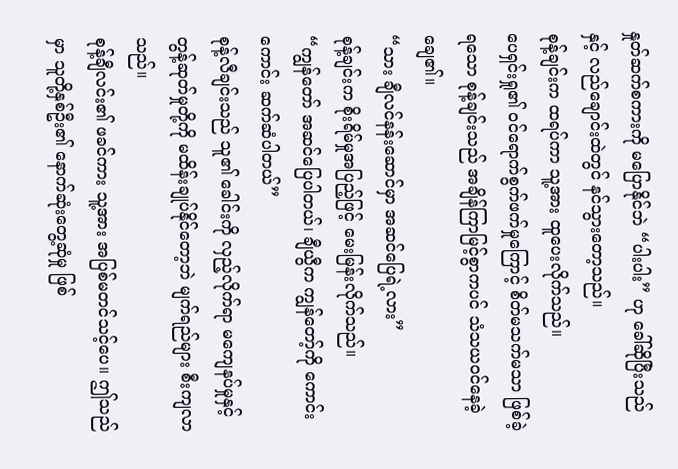နှုတ်ဆက်စကားကို မပြောနိုင်ဘဲ “ပါးပါး” ဟု ခေါ်ဆိုပြီးသည်နှင့် လည်ချောင်းထဲတွင် နင်သွားတော့သည်။
စုန့်ချင်းက ထရပ်ကာ သူ့အား ထူပေးလိုက်သည်။
ပေရှင်းရှု၏ ဝင်ရောက်စွက်ဖက်မှုကြောင့် စိတ်မသက်မသာ ဖြစ်ခဲ့ရသော စုန့်ချင်းသည် အချိန်ကြာမြင့်စွာကပင် သံသယဝင်နေခဲ့ချေ၏။
“သား ချီလင်နန်းဆောင်မှာ အဆင်ပြေရဲ့လား”
စုန့်ချင်းက စိုးရိမ်မှုအပြည့်ဖြင့် မေးမြန်းလိုက်သည်။
“ကျွန်တော် အဆင်ပြေပါတယ်၊ ချီယွီက ကျွန်တော့်ကို ကောင်းကောင်း ဆက်ဆံပါတယ်”
စုန့်လီချင်းသည် သူ၏ ခေါင်းကို လှည့်လိုက်ရာ မကျေနပ်မှုနှင့် တွန့်ဆုတ်မှုတို့ကို မထိန်းချုပ်နိုင်တော့ဘဲ မျက်ရည်များ စီးကျလာသည်။
စုန့်ချီလင်း၏ ဖခင်ကား သူ့အား အပြစ်မတင်သင့်ပေ။ ဤသည်မှာ သူတို့နှစ်ဦး၏ နောက်ဆုံးတွေ့ဆုံမှု ဖြစ်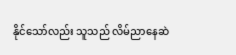နိုင်သော်လည်း သူသည် လိမ်ညာနေဆဲ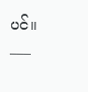ပင်။
___